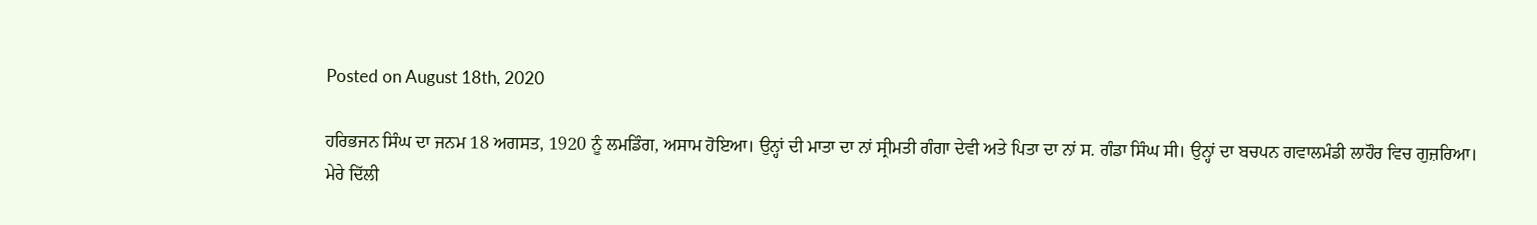Posted on August 18th, 2020

ਹਰਿਭਜਨ ਸਿੰਘ ਦਾ ਜਨਮ 18 ਅਗਸਤ, 1920 ਨੂੰ ਲਮਡਿੰਗ, ਅਸਾਮ ਹੋਇਆ। ਉਨ੍ਹਾਂ ਦੀ ਮਾਤਾ ਦਾ ਨਾਂ ਸ੍ਰੀਮਤੀ ਗੰਗਾ ਦੇਵੀ ਅਤੇ ਪਿਤਾ ਦਾ ਨਾਂ ਸ. ਗੰਡਾ ਸਿੰਘ ਸੀ। ਉਨ੍ਹਾਂ ਦਾ ਬਚਪਨ ਗਵਾਲਮੰਡੀ ਲਾਹੌਰ ਵਿਚ ਗੁਜ਼ਰਿਆ।
ਮੇਰੇ ਦਿੱਲੀ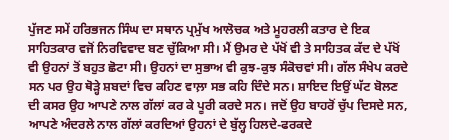ਪੁੱਜਣ ਸਮੇਂ ਹਰਿਭਜਨ ਸਿੰਘ ਦਾ ਸਥਾਨ ਪ੍ਰਮੁੱਖ ਆਲੋਚਕ ਅਤੇ ਮੂਹਰਲੀ ਕਤਾਰ ਦੇ ਇਕ ਸਾਹਿਤਕਾਰ ਵਜੋਂ ਨਿਰਵਿਵਾਦ ਬਣ ਚੁੱਕਿਆ ਸੀ। ਮੈਂ ਉਮਰ ਦੇ ਪੱਖੋਂ ਵੀ ਤੇ ਸਾਹਿਤਕ ਕੱਦ ਦੇ ਪੱਖੋਂ ਵੀ ਉਹਨਾਂ ਤੋਂ ਬਹੁਤ ਛੋਟਾ ਸੀ। ਉਹਨਾਂ ਦਾ ਸੁਭਾਅ ਵੀ ਕੁਝ-ਕੁਝ ਸੰਕੋਚਵਾਂ ਸੀ। ਗੱਲ ਸੰਖੇਪ ਕਰਦੇ ਸਨ ਪਰ ਉਹ ਥੋੜ੍ਹੇ ਸ਼ਬਦਾਂ ਵਿਚ ਕਹਿਣ ਵਾਲ਼ਾ ਸਭ ਕਹਿ ਦਿੰਦੇ ਸਨ। ਸ਼ਾਇਦ ਇਉਂ ਘੱਟ ਬੋਲਣ ਦੀ ਕਸਰ ਉਹ ਆਪਣੇ ਨਾਲ ਗੱਲਾਂ ਕਰ ਕੇ ਪੂਰੀ ਕਰਦੇ ਸਨ। ਜਦੋਂ ਉਹ ਬਾਹਰੋਂ ਚੁੱਪ ਦਿਸਦੇ ਸਨ, ਆਪਣੇ ਅੰਦਰਲੇ ਨਾਲ ਗੱਲਾਂ ਕਰਦਿਆਂ ਉਹਨਾਂ ਦੇ ਬੁੱਲ੍ਹ ਹਿਲਦੇ-ਫਰਕਦੇ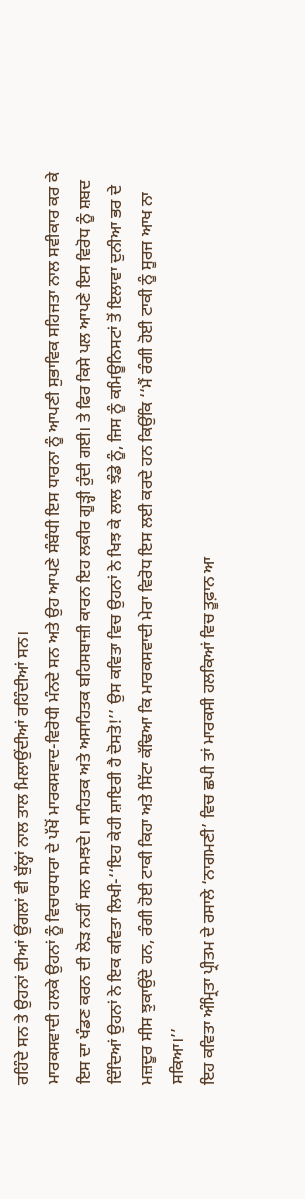ਰਹਿੰਦੇ ਸਨ ਤੇ ਉਹਨਾਂ ਦੀਆਂ ਉਂਗਲਾਂ ਵੀ ਬੁੱਲ੍ਹਾਂ ਨਾਲ ਤਾਲ ਮਿਲਾਉਂਦੀਆਂ ਰਹਿੰਦੀਆਂ ਸਨ।
ਮਾਰਕਸਵਾਦੀ ਹਲਕੇ ਉਹਨਾਂ ਨੂੰ ਵਿਚਾਰਧਾਰਾ ਦੇ ਪੱਖੋਂ ਮਾਰਕਸਵਾਦ-ਵਿਰੋਧੀ ਮੰਨਦੇ ਸਨ ਅਤੇ ਉਹ ਆਪਣੇ ਸੰਬੰਧੀ ਇਸ ਧਾਰਨਾ ਨੂੰ ਆਪਣੀ ਸੁਭਾਵਿਕ ਸਹਿਜਤਾ ਨਾਲ ਸਵੀਕਾਰ ਕਰ ਕੇ ਇਸ ਦਾ ਖੰਡਣ ਕਰਨ ਦੀ ਲੋੜ ਨਹੀਂ ਸਨ ਸਮਝਦੇ। ਸਾਹਿਤਕ ਅਤੇ ਅਸਾਹਿਤਕ ਬਹਿਸਬਾਜ਼ੀ ਕਾਰਨ ਇਹ ਲਕੀਰ ਗੂੜ੍ਹੀ ਹੁੰਦੀ ਗਈ। ਤੇ ਫਿਰ ਕਿਸੇ ਪਲ ਆਪਣੇ ਇਸ ਵਿਰੋਧ ਨੂੰ ਸ਼ਬਦ ਦਿੰਦਿਆਂ ਉਹਨਾਂ ਨੇ ਇਕ ਕਵਿਤਾ ਲਿਖੀ-‘‘ਇਹ ਕੇਹੀ ਸ਼ਾਇਰੀ ਹੈ ਦੋਸਤੋ!’’ ਉਸ ਕਵਿਤਾ ਵਿਚ ਉਹਨਾਂ ਨੇ ਖਿਝ ਕੇ ਲਾਲ ਝੰਡੇ ਨੂੰ, ਜਿਸ ਨੂੰ ਕਮਿਊਨਿਸਟਾਂ ਤੋਂ ਇਲਾਵਾ ਦੁਨੀਆ ਭਰ ਦੇ ਮਜ਼ਦੂਰ ਸੀਸ ਝੁਕਾਉਂਦੇ ਹਨ, ਰੰਗੀ ਹੋਈ ਟਾਕੀ ਕਿਹਾ ਅਤੇ ਸਿੱਟਾ ਕੱਢਿਆ ਕਿ ਮਾਰਕਸਵਾਦੀ ਮੇਰਾ ਵਿਰੋਧ ਇਸ ਲਈ ਕਰਦੇ ਹਨ ਕਿਉਂਕਿ ‘‘ਮੈਂ ਰੰਗੀ ਹੋਈ ਟਾਕੀ ਨੂੰ ਸੂਰਜ ਆਖ ਨਾ ਸਕਿਆ।’’
ਇਹ ਕਵਿਤਾ ਅੰਮ੍ਰਿਤਾ ਪ੍ਰੀਤਮ ਦੇ ਰਸਾਲੇ ‘ਨਾਗਮਣੀ’ ਵਿਚ ਛਪੀ ਤਾਂ ਮਾਰਕਸੀ ਹਲਕਿਆਂ ਵਿਚ ਤੂਫ਼ਾਨ ਆ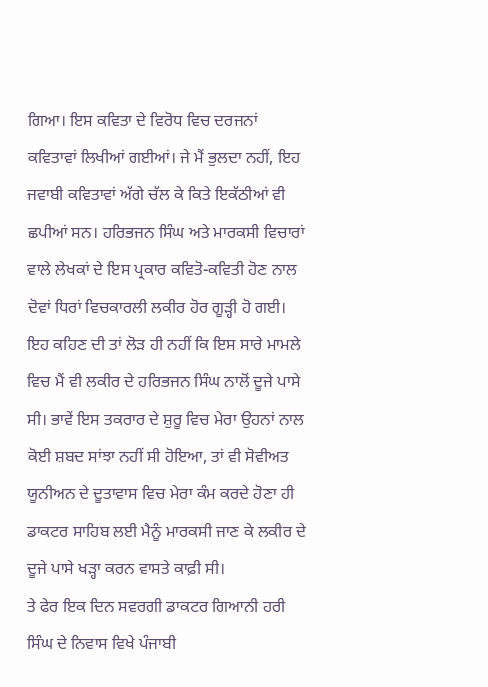ਗਿਆ। ਇਸ ਕਵਿਤਾ ਦੇ ਵਿਰੋਧ ਵਿਚ ਦਰਜਨਾਂ ਕਵਿਤਾਵਾਂ ਲਿਖੀਆਂ ਗਈਆਂ। ਜੇ ਮੈਂ ਭੁਲਦਾ ਨਹੀਂ, ਇਹ ਜਵਾਬੀ ਕਵਿਤਾਵਾਂ ਅੱਗੇ ਚੱਲ ਕੇ ਕਿਤੇ ਇਕੱਠੀਆਂ ਵੀ ਛਪੀਆਂ ਸਨ। ਹਰਿਭਜਨ ਸਿੰਘ ਅਤੇ ਮਾਰਕਸੀ ਵਿਚਾਰਾਂ ਵਾਲੇ ਲੇਖਕਾਂ ਦੇ ਇਸ ਪ੍ਰਕਾਰ ਕਵਿਤੋ-ਕਵਿਤੀ ਹੋਣ ਨਾਲ ਦੋਵਾਂ ਧਿਰਾਂ ਵਿਚਕਾਰਲੀ ਲਕੀਰ ਹੋਰ ਗੂੜ੍ਹੀ ਹੋ ਗਈ। ਇਹ ਕਹਿਣ ਦੀ ਤਾਂ ਲੋੜ ਹੀ ਨਹੀਂ ਕਿ ਇਸ ਸਾਰੇ ਮਾਮਲੇ ਵਿਚ ਮੈਂ ਵੀ ਲਕੀਰ ਦੇ ਹਰਿਭਜਨ ਸਿੰਘ ਨਾਲੋਂ ਦੂਜੇ ਪਾਸੇ ਸੀ। ਭਾਵੇਂ ਇਸ ਤਕਰਾਰ ਦੇ ਸ਼ੁਰੂ ਵਿਚ ਮੇਰਾ ਉਹਨਾਂ ਨਾਲ ਕੋਈ ਸ਼ਬਦ ਸਾਂਝਾ ਨਹੀਂ ਸੀ ਹੋਇਆ, ਤਾਂ ਵੀ ਸੋਵੀਅਤ ਯੂਨੀਅਨ ਦੇ ਦੂਤਾਵਾਸ ਵਿਚ ਮੇਰਾ ਕੰਮ ਕਰਦੇ ਹੋਣਾ ਹੀ ਡਾਕਟਰ ਸਾਹਿਬ ਲਈ ਮੈਨੂੰ ਮਾਰਕਸੀ ਜਾਣ ਕੇ ਲਕੀਰ ਦੇ ਦੂਜੇ ਪਾਸੇ ਖੜ੍ਹਾ ਕਰਨ ਵਾਸਤੇ ਕਾਫ਼ੀ ਸੀ।
ਤੇ ਫੇਰ ਇਕ ਦਿਨ ਸਵਰਗੀ ਡਾਕਟਰ ਗਿਆਨੀ ਹਰੀ ਸਿੰਘ ਦੇ ਨਿਵਾਸ ਵਿਖੇ ਪੰਜਾਬੀ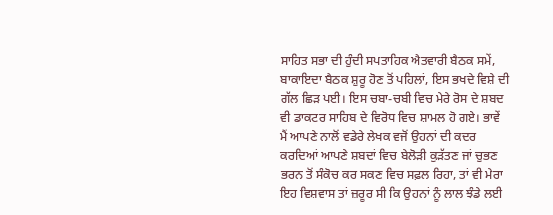ਸਾਹਿਤ ਸਭਾ ਦੀ ਹੁੰਦੀ ਸਪਤਾਹਿਕ ਐਤਵਾਰੀ ਬੈਠਕ ਸਮੇਂ, ਬਾਕਾਇਦਾ ਬੈਠਕ ਸ਼ੁਰੂ ਹੋਣ ਤੋਂ ਪਹਿਲਾਂ, ਇਸ ਭਖਦੇ ਵਿਸ਼ੇ ਦੀ ਗੱਲ ਛਿੜ ਪਈ। ਇਸ ਚਬਾ-ਚਬੀ ਵਿਚ ਮੇਰੇ ਰੋਸ ਦੇ ਸ਼ਬਦ ਵੀ ਡਾਕਟਰ ਸਾਹਿਬ ਦੇ ਵਿਰੋਧ ਵਿਚ ਸ਼ਾਮਲ ਹੋ ਗਏ। ਭਾਵੇਂ ਮੈਂ ਆਪਣੇ ਨਾਲੋਂ ਵਡੇਰੇ ਲੇਖਕ ਵਜੋਂ ਉਹਨਾਂ ਦੀ ਕਦਰ ਕਰਦਿਆਂ ਆਪਣੇ ਸ਼ਬਦਾਂ ਵਿਚ ਬੇਲੋੜੀ ਕੁੜੱਤਣ ਜਾਂ ਚੁਭਣ ਭਰਨ ਤੋਂ ਸੰਕੋਚ ਕਰ ਸਕਣ ਵਿਚ ਸਫ਼ਲ ਰਿਹਾ, ਤਾਂ ਵੀ ਮੇਰਾ ਇਹ ਵਿਸ਼ਵਾਸ ਤਾਂ ਜ਼ਰੂਰ ਸੀ ਕਿ ਉਹਨਾਂ ਨੂੰ ਲਾਲ ਝੰਡੇ ਲਈ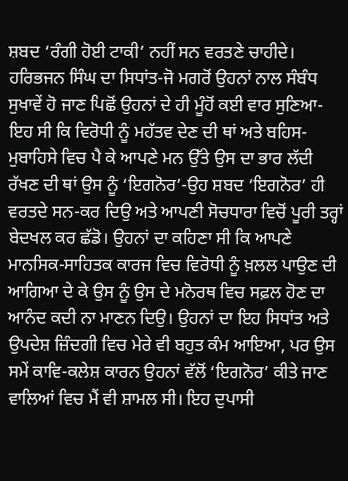ਸ਼ਬਦ ‘ਰੰਗੀ ਹੋਈ ਟਾਕੀ’ ਨਹੀਂ ਸਨ ਵਰਤਣੇ ਚਾਹੀਦੇ।
ਹਰਿਭਜਨ ਸਿੰਘ ਦਾ ਸਿਧਾਂਤ-ਜੋ ਮਗਰੋਂ ਉਹਨਾਂ ਨਾਲ ਸੰਬੰਧ ਸੁਖਾਵੇਂ ਹੋ ਜਾਣ ਪਿਛੋਂ ਉਹਨਾਂ ਦੇ ਹੀ ਮੂੰਹੋਂ ਕਈ ਵਾਰ ਸੁਣਿਆ-ਇਹ ਸੀ ਕਿ ਵਿਰੋਧੀ ਨੂੰ ਮਹੱਤਵ ਦੇਣ ਦੀ ਥਾਂ ਅਤੇ ਬਹਿਸ-ਮੁਬਾਹਿਸੇ ਵਿਚ ਪੈ ਕੇ ਆਪਣੇ ਮਨ ਉੱਤੇ ਉਸ ਦਾ ਭਾਰ ਲੱਦੀ ਰੱਖਣ ਦੀ ਥਾਂ ਉਸ ਨੂੰ ‘ਇਗਨੋਰ’-ਉਹ ਸ਼ਬਦ ‘ਇਗਨੋਰ’ ਹੀ ਵਰਤਦੇ ਸਨ-ਕਰ ਦਿਉ ਅਤੇ ਆਪਣੀ ਸੋਚਧਾਰਾ ਵਿਚੋਂ ਪੂਰੀ ਤਰ੍ਹਾਂ ਬੇਦਖਲ ਕਰ ਛੱਡੋ। ਉਹਨਾਂ ਦਾ ਕਹਿਣਾ ਸੀ ਕਿ ਆਪਣੇ ਮਾਨਸਿਕ-ਸਾਹਿਤਕ ਕਾਰਜ ਵਿਚ ਵਿਰੋਧੀ ਨੂੰ ਖ਼ਲਲ ਪਾਉਣ ਦੀ ਆਗਿਆ ਦੇ ਕੇ ਉਸ ਨੂੰ ਉਸ ਦੇ ਮਨੋਰਥ ਵਿਚ ਸਫ਼ਲ ਹੋਣ ਦਾ ਆਨੰਦ ਕਦੀ ਨਾ ਮਾਣਨ ਦਿਉ। ਉਹਨਾਂ ਦਾ ਇਹ ਸਿਧਾਂਤ ਅਤੇ ਉਪਦੇਸ਼ ਜ਼ਿੰਦਗੀ ਵਿਚ ਮੇਰੇ ਵੀ ਬਹੁਤ ਕੰਮ ਆਇਆ, ਪਰ ਉਸ ਸਮੇਂ ਕਾਵਿ-ਕਲੇਸ਼ ਕਾਰਨ ਉਹਨਾਂ ਵੱਲੋਂ ‘ਇਗਨੋਰ’ ਕੀਤੇ ਜਾਣ ਵਾਲਿਆਂ ਵਿਚ ਮੈਂ ਵੀ ਸ਼ਾਮਲ ਸੀ। ਇਹ ਦੁਪਾਸੀ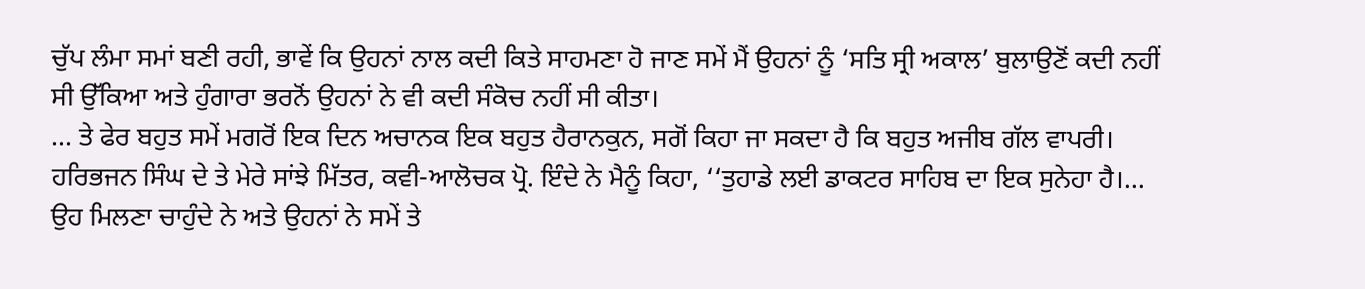ਚੁੱਪ ਲੰਮਾ ਸਮਾਂ ਬਣੀ ਰਹੀ, ਭਾਵੇਂ ਕਿ ਉਹਨਾਂ ਨਾਲ ਕਦੀ ਕਿਤੇ ਸਾਹਮਣਾ ਹੋ ਜਾਣ ਸਮੇਂ ਮੈਂ ਉਹਨਾਂ ਨੂੰ ‘ਸਤਿ ਸ੍ਰੀ ਅਕਾਲ’ ਬੁਲਾਉਣੋਂ ਕਦੀ ਨਹੀਂ ਸੀ ਉੱਕਿਆ ਅਤੇ ਹੁੰਗਾਰਾ ਭਰਨੋਂ ਉਹਨਾਂ ਨੇ ਵੀ ਕਦੀ ਸੰਕੋਚ ਨਹੀਂ ਸੀ ਕੀਤਾ।
... ਤੇ ਫੇਰ ਬਹੁਤ ਸਮੇਂ ਮਗਰੋਂ ਇਕ ਦਿਨ ਅਚਾਨਕ ਇਕ ਬਹੁਤ ਹੈਰਾਨਕੁਨ, ਸਗੋਂ ਕਿਹਾ ਜਾ ਸਕਦਾ ਹੈ ਕਿ ਬਹੁਤ ਅਜੀਬ ਗੱਲ ਵਾਪਰੀ। ਹਰਿਭਜਨ ਸਿੰਘ ਦੇ ਤੇ ਮੇਰੇ ਸਾਂਝੇ ਮਿੱਤਰ, ਕਵੀ-ਆਲੋਚਕ ਪ੍ਰੋ. ਇੰਦੇ ਨੇ ਮੈਨੂੰ ਕਿਹਾ, ‘‘ਤੁਹਾਡੇ ਲਈ ਡਾਕਟਰ ਸਾਹਿਬ ਦਾ ਇਕ ਸੁਨੇਹਾ ਹੈ।... ਉਹ ਮਿਲਣਾ ਚਾਹੁੰਦੇ ਨੇ ਅਤੇ ਉਹਨਾਂ ਨੇ ਸਮੇਂ ਤੇ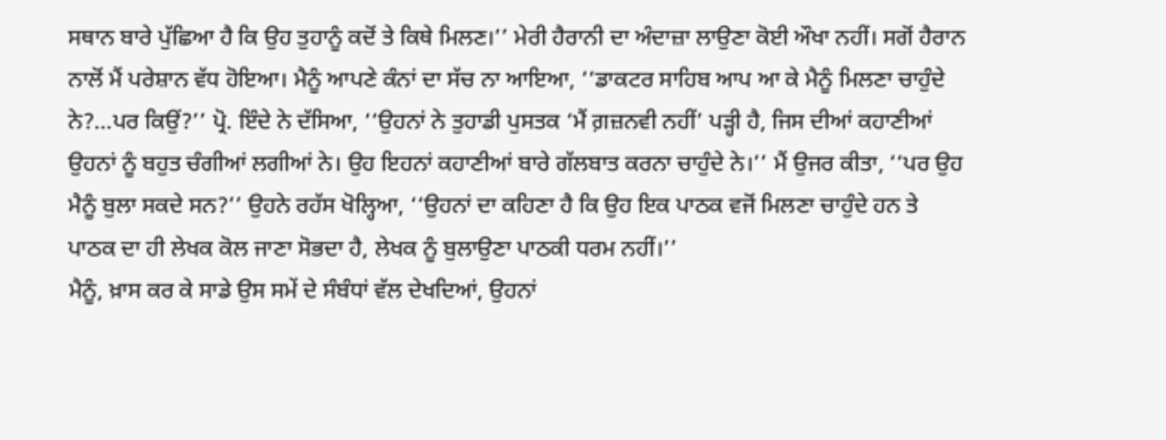ਸਥਾਨ ਬਾਰੇ ਪੁੱਛਿਆ ਹੈ ਕਿ ਉਹ ਤੁਹਾਨੂੰ ਕਦੋਂ ਤੇ ਕਿਥੇ ਮਿਲਣ।’’ ਮੇਰੀ ਹੈਰਾਨੀ ਦਾ ਅੰਦਾਜ਼ਾ ਲਾਉਣਾ ਕੋਈ ਔਖਾ ਨਹੀਂ। ਸਗੋਂ ਹੈਰਾਨ ਨਾਲੋਂ ਮੈਂ ਪਰੇਸ਼ਾਨ ਵੱਧ ਹੋਇਆ। ਮੈਨੂੰ ਆਪਣੇ ਕੰਨਾਂ ਦਾ ਸੱਚ ਨਾ ਆਇਆ, ‘‘ਡਾਕਟਰ ਸਾਹਿਬ ਆਪ ਆ ਕੇ ਮੈਨੂੰ ਮਿਲਣਾ ਚਾਹੁੰਦੇ ਨੇ?...ਪਰ ਕਿਉਂ?’’ ਪ੍ਰੋ. ਇੰਦੇ ਨੇ ਦੱਸਿਆ, ‘‘ਉਹਨਾਂ ਨੇ ਤੁਹਾਡੀ ਪੁਸਤਕ ‘ਮੈਂ ਗ਼ਜ਼ਨਵੀ ਨਹੀਂ’ ਪੜ੍ਹੀ ਹੈ, ਜਿਸ ਦੀਆਂ ਕਹਾਣੀਆਂ ਉਹਨਾਂ ਨੂੰ ਬਹੁਤ ਚੰਗੀਆਂ ਲਗੀਆਂ ਨੇ। ਉਹ ਇਹਨਾਂ ਕਹਾਣੀਆਂ ਬਾਰੇ ਗੱਲਬਾਤ ਕਰਨਾ ਚਾਹੁੰਦੇ ਨੇ।’’ ਮੈਂ ਉਜਰ ਕੀਤਾ, ‘‘ਪਰ ਉਹ ਮੈਨੂੰ ਬੁਲਾ ਸਕਦੇ ਸਨ?’’ ਉਹਨੇ ਰਹੱਸ ਖੋਲ੍ਹਿਆ, ‘‘ਉਹਨਾਂ ਦਾ ਕਹਿਣਾ ਹੈ ਕਿ ਉਹ ਇਕ ਪਾਠਕ ਵਜੋਂ ਮਿਲਣਾ ਚਾਹੁੰਦੇ ਹਨ ਤੇ ਪਾਠਕ ਦਾ ਹੀ ਲੇਖਕ ਕੋਲ ਜਾਣਾ ਸੋਭਦਾ ਹੈ, ਲੇਖਕ ਨੂੰ ਬੁਲਾਉਣਾ ਪਾਠਕੀ ਧਰਮ ਨਹੀਂ।’’
ਮੈਨੂੰ, ਖ਼ਾਸ ਕਰ ਕੇ ਸਾਡੇ ਉਸ ਸਮੇਂ ਦੇ ਸੰਬੰਧਾਂ ਵੱਲ ਦੇਖਦਿਆਂ, ਉਹਨਾਂ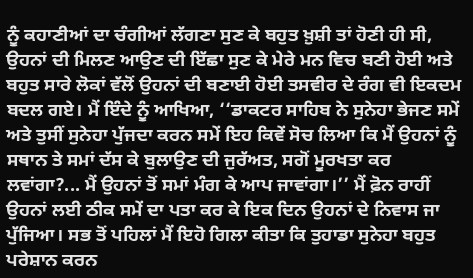ਨੂੰ ਕਹਾਣੀਆਂ ਦਾ ਚੰਗੀਆਂ ਲੱਗਣਾ ਸੁਣ ਕੇ ਬਹੁਤ ਖ਼ੁਸ਼ੀ ਤਾਂ ਹੋਣੀ ਹੀ ਸੀ, ਉਹਨਾਂ ਦੀ ਮਿਲਣ ਆਉਣ ਦੀ ਇੱਛਾ ਸੁਣ ਕੇ ਮੇਰੇ ਮਨ ਵਿਚ ਬਣੀ ਹੋਈ ਅਤੇ ਬਹੁਤ ਸਾਰੇ ਲੋਕਾਂ ਵੱਲੋਂ ਉਹਨਾਂ ਦੀ ਬਣਾਈ ਹੋਈ ਤਸਵੀਰ ਦੇ ਰੰਗ ਵੀ ਇਕਦਮ ਬਦਲ ਗਏ। ਮੈਂ ਇੰਦੇ ਨੂੰ ਆਖਿਆ, ‘‘ਡਾਕਟਰ ਸਾਹਿਬ ਨੇ ਸੁਨੇਹਾ ਭੇਜਣ ਸਮੇਂ ਅਤੇ ਤੁਸੀਂ ਸੁਨੇਹਾ ਪੁੱਜਦਾ ਕਰਨ ਸਮੇਂ ਇਹ ਕਿਵੇਂ ਸੋਚ ਲਿਆ ਕਿ ਮੈਂ ਉਹਨਾਂ ਨੂੰ ਸਥਾਨ ਤੇ ਸਮਾਂ ਦੱਸ ਕੇ ਬੁਲਾਉਣ ਦੀ ਜੁਰੱਅਤ, ਸਗੋਂ ਮੂਰਖਤਾ ਕਰ ਲਵਾਂਗਾ?... ਮੈਂ ਉਹਨਾਂ ਤੋਂ ਸਮਾਂ ਮੰਗ ਕੇ ਆਪ ਜਾਵਾਂਗਾ।’’ ਮੈਂ ਫ਼ੋਨ ਰਾਹੀਂ ਉਹਨਾਂ ਲਈ ਠੀਕ ਸਮੇਂ ਦਾ ਪਤਾ ਕਰ ਕੇ ਇਕ ਦਿਨ ਉਹਨਾਂ ਦੇ ਨਿਵਾਸ ਜਾ ਪੁੱਜਿਆ। ਸਭ ਤੋਂ ਪਹਿਲਾਂ ਮੈਂ ਇਹੋ ਗਿਲਾ ਕੀਤਾ ਕਿ ਤੁਹਾਡਾ ਸੁਨੇਹਾ ਬਹੁਤ ਪਰੇਸ਼ਾਨ ਕਰਨ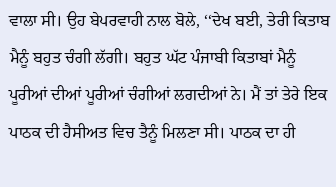ਵਾਲਾ ਸੀ। ਉਹ ਬੇਪਰਵਾਹੀ ਨਾਲ ਬੋਲੇ, ‘‘ਦੇਖ ਬਈ, ਤੇਰੀ ਕਿਤਾਬ ਮੈਨੂੰ ਬਹੁਤ ਚੰਗੀ ਲੱਗੀ। ਬਹੁਤ ਘੱਟ ਪੰਜਾਬੀ ਕਿਤਾਬਾਂ ਮੈਨੂੰ ਪੂਰੀਆਂ ਦੀਆਂ ਪੂਰੀਆਂ ਚੰਗੀਆਂ ਲਗਦੀਆਂ ਨੇ। ਮੈਂ ਤਾਂ ਤੇਰੇ ਇਕ ਪਾਠਕ ਦੀ ਹੈਸੀਅਤ ਵਿਚ ਤੈਨੂੰ ਮਿਲਣਾ ਸੀ। ਪਾਠਕ ਦਾ ਹੀ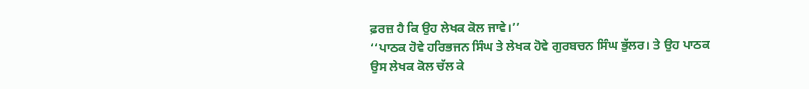ਫ਼ਰਜ਼ ਹੈ ਕਿ ਉਹ ਲੇਖਕ ਕੋਲ ਜਾਵੇ।’’
‘‘ਪਾਠਕ ਹੋਵੇ ਹਰਿਭਜਨ ਸਿੰਘ ਤੇ ਲੇਖਕ ਹੋਵੇ ਗੁਰਬਚਨ ਸਿੰਘ ਭੁੱਲਰ। ਤੇ ਉਹ ਪਾਠਕ ਉਸ ਲੇਖਕ ਕੋਲ ਚੱਲ ਕੇ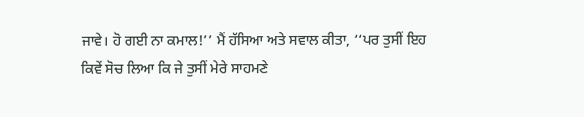ਜਾਵੇ। ਹੋ ਗਈ ਨਾ ਕਮਾਲ!’’ ਮੈਂ ਹੱਸਿਆ ਅਤੇ ਸਵਾਲ ਕੀਤਾ, ‘‘ਪਰ ਤੁਸੀਂ ਇਹ ਕਿਵੇਂ ਸੋਚ ਲਿਆ ਕਿ ਜੇ ਤੁਸੀਂ ਮੇਰੇ ਸਾਹਮਣੇ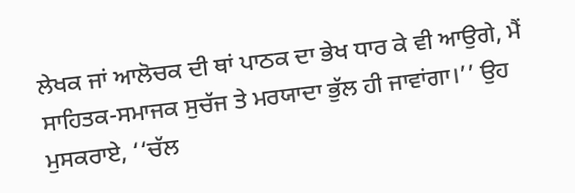ਲੇਖਕ ਜਾਂ ਆਲੋਚਕ ਦੀ ਥਾਂ ਪਾਠਕ ਦਾ ਭੇਖ ਧਾਰ ਕੇ ਵੀ ਆਉਗੇ, ਮੈਂ ਸਾਹਿਤਕ-ਸਮਾਜਕ ਸੁਚੱਜ ਤੇ ਮਰਯਾਦਾ ਭੁੱਲ ਹੀ ਜਾਵਾਂਗਾ।’’ ਉਹ ਮੁਸਕਰਾਏ, ‘‘ਚੱਲ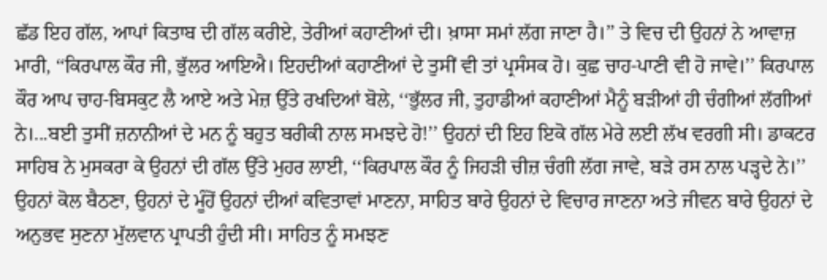ਛੱਡ ਇਹ ਗੱਲ, ਆਪਾਂ ਕਿਤਾਬ ਦੀ ਗੱਲ ਕਰੀਏ, ਤੇਰੀਆਂ ਕਹਾਣੀਆਂ ਦੀ। ਖ਼ਾਸਾ ਸਮਾਂ ਲੱਗ ਜਾਣਾ ਹੈ।’’ ਤੇ ਵਿਚ ਦੀ ਉਹਨਾਂ ਨੇ ਆਵਾਜ਼ ਮਾਰੀ, ‘‘ਕਿਰਪਾਲ ਕੌਰ ਜੀ, ਭੁੱਲਰ ਆਇਐ। ਇਹਦੀਆਂ ਕਹਾਣੀਆਂ ਦੇ ਤੁਸੀਂ ਵੀ ਤਾਂ ਪ੍ਰਸੰਸਕ ਹੋ। ਕੁਛ ਚਾਹ-ਪਾਣੀ ਵੀ ਹੋ ਜਾਵੇ।’’ ਕਿਰਪਾਲ ਕੌਰ ਆਪ ਚਾਹ-ਬਿਸਕੁਟ ਲੈ ਆਏ ਅਤੇ ਮੇਜ਼ ਉੱਤੇ ਰਖਦਿਆਂ ਬੋਲੇ, ‘‘ਭੁੱਲਰ ਜੀ, ਤੁਹਾਡੀਆਂ ਕਹਾਣੀਆਂ ਮੈਨੂੰ ਬੜੀਆਂ ਹੀ ਚੰਗੀਆਂ ਲੱਗੀਆਂ ਨੇ।...ਬਈ ਤੁਸੀਂ ਜ਼ਨਾਨੀਆਂ ਦੇ ਮਨ ਨੂੰ ਬਹੁਤ ਬਰੀਕੀ ਨਾਲ ਸਮਝਦੇ ਹੋ!’’ ਉਹਨਾਂ ਦੀ ਇਹ ਇਕੋ ਗੱਲ ਮੇਰੇ ਲਈ ਲੱਖ ਵਰਗੀ ਸੀ। ਡਾਕਟਰ ਸਾਹਿਬ ਨੇ ਮੁਸਕਰਾ ਕੇ ਉਹਨਾਂ ਦੀ ਗੱਲ ਉੱਤੇ ਮੁਹਰ ਲਾਈ, ‘‘ਕਿਰਪਾਲ ਕੌਰ ਨੂੰ ਜਿਹੜੀ ਚੀਜ਼ ਚੰਗੀ ਲੱਗ ਜਾਵੇ, ਬੜੇ ਰਸ ਨਾਲ ਪੜ੍ਹਦੇ ਨੇ।’’
ਉਹਨਾਂ ਕੋਲ ਬੈਠਣਾ, ਉਹਨਾਂ ਦੇ ਮੂੰਹੋਂ ਉਹਨਾਂ ਦੀਆਂ ਕਵਿਤਾਵਾਂ ਮਾਣਨਾ, ਸਾਹਿਤ ਬਾਰੇ ਉਹਨਾਂ ਦੇ ਵਿਚਾਰ ਜਾਣਨਾ ਅਤੇ ਜੀਵਨ ਬਾਰੇ ਉਹਨਾਂ ਦੇ ਅਨੁਭਵ ਸੁਣਨਾ ਮੁੱਲਵਾਨ ਪ੍ਰਾਪਤੀ ਹੁੰਦੀ ਸੀ। ਸਾਹਿਤ ਨੂੰ ਸਮਝਣ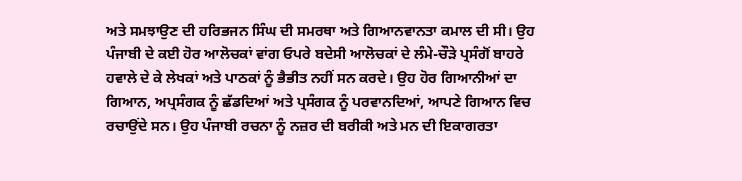ਅਤੇ ਸਮਝਾਉਣ ਦੀ ਹਰਿਭਜਨ ਸਿੰਘ ਦੀ ਸਮਰਥਾ ਅਤੇ ਗਿਆਨਵਾਨਤਾ ਕਮਾਲ ਦੀ ਸੀ। ਉਹ ਪੰਜਾਬੀ ਦੇ ਕਈ ਹੋਰ ਆਲੋਚਕਾਂ ਵਾਂਗ ਓਪਰੇ ਬਦੇਸੀ ਆਲੋਚਕਾਂ ਦੇ ਲੰਮੇ-ਚੌੜੇ ਪ੍ਰਸੰਗੋਂ ਬਾਹਰੇ ਹਵਾਲੇ ਦੇ ਕੇ ਲੇਖਕਾਂ ਅਤੇ ਪਾਠਕਾਂ ਨੂੰ ਭੈਭੀਤ ਨਹੀਂ ਸਨ ਕਰਦੇ। ਉਹ ਹੋਰ ਗਿਆਨੀਆਂ ਦਾ ਗਿਆਨ, ਅਪ੍ਰਸੰਗਕ ਨੂੰ ਛੱਡਦਿਆਂ ਅਤੇ ਪ੍ਰਸੰਗਕ ਨੂੰ ਪਰਵਾਨਦਿਆਂ, ਆਪਣੇ ਗਿਆਨ ਵਿਚ ਰਚਾਉਂਦੇ ਸਨ। ਉਹ ਪੰਜਾਬੀ ਰਚਨਾ ਨੂੰ ਨਜ਼ਰ ਦੀ ਬਰੀਕੀ ਅਤੇ ਮਨ ਦੀ ਇਕਾਗਰਤਾ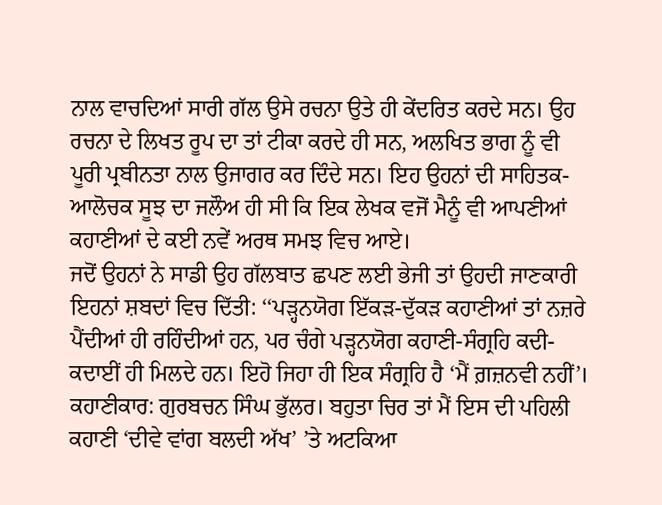ਨਾਲ ਵਾਚਦਿਆਂ ਸਾਰੀ ਗੱਲ ਉਸੇ ਰਚਨਾ ਉਤੇ ਹੀ ਕੇਂਦਰਿਤ ਕਰਦੇ ਸਨ। ਉਹ ਰਚਨਾ ਦੇ ਲਿਖਤ ਰੂਪ ਦਾ ਤਾਂ ਟੀਕਾ ਕਰਦੇ ਹੀ ਸਨ, ਅਲਖਿਤ ਭਾਗ ਨੂੰ ਵੀ ਪੂਰੀ ਪ੍ਰਬੀਨਤਾ ਨਾਲ ਉਜਾਗਰ ਕਰ ਦਿੰਦੇ ਸਨ। ਇਹ ਉਹਨਾਂ ਦੀ ਸਾਹਿਤਕ-ਆਲੋਚਕ ਸੂਝ ਦਾ ਜਲੌਅ ਹੀ ਸੀ ਕਿ ਇਕ ਲੇਖਕ ਵਜੋਂ ਮੈਨੂੰ ਵੀ ਆਪਣੀਆਂ ਕਹਾਣੀਆਂ ਦੇ ਕਈ ਨਵੇਂ ਅਰਥ ਸਮਝ ਵਿਚ ਆਏ।
ਜਦੋਂ ਉਹਨਾਂ ਨੇ ਸਾਡੀ ਉਹ ਗੱਲਬਾਤ ਛਪਣ ਲਈ ਭੇਜੀ ਤਾਂ ਉਹਦੀ ਜਾਣਕਾਰੀ ਇਹਨਾਂ ਸ਼ਬਦਾਂ ਵਿਚ ਦਿੱਤੀ: ‘‘ਪੜ੍ਹਨਯੋਗ ਇੱਕੜ-ਦੁੱਕੜ ਕਹਾਣੀਆਂ ਤਾਂ ਨਜ਼ਰੇ ਪੈਂਦੀਆਂ ਹੀ ਰਹਿੰਦੀਆਂ ਹਨ, ਪਰ ਚੰਗੇ ਪੜ੍ਹਨਯੋਗ ਕਹਾਣੀ-ਸੰਗ੍ਰਹਿ ਕਦੀ-ਕਦਾਈਂ ਹੀ ਮਿਲਦੇ ਹਨ। ਇਹੋ ਜਿਹਾ ਹੀ ਇਕ ਸੰਗ੍ਰਹਿ ਹੈ ‘ਮੈਂ ਗ਼ਜ਼ਨਵੀ ਨਹੀਂ’। ਕਹਾਣੀਕਾਰ: ਗੁਰਬਚਨ ਸਿੰਘ ਭੁੱਲਰ। ਬਹੁਤਾ ਚਿਰ ਤਾਂ ਮੈਂ ਇਸ ਦੀ ਪਹਿਲੀ ਕਹਾਣੀ ‘ਦੀਵੇ ਵਾਂਗ ਬਲਦੀ ਅੱਖ’ ’ਤੇ ਅਟਕਿਆ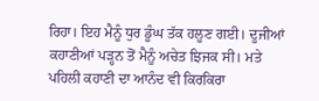ਰਿਹਾ। ਇਹ ਮੈਨੂੰ ਧੁਰ ਡੂੰਘ ਤੱਕ ਹਲੂਣ ਗਈ। ਦੂਜੀਆਂ ਕਹਾਣੀਆਂ ਪੜ੍ਹਨ ਤੋਂ ਮੈਨੂੰ ਅਚੇਤ ਝਿਜਕ ਸੀ। ਮਤੇ ਪਹਿਲੀ ਕਹਾਣੀ ਦਾ ਆਨੰਦ ਵੀ ਕਿਰਕਿਰਾ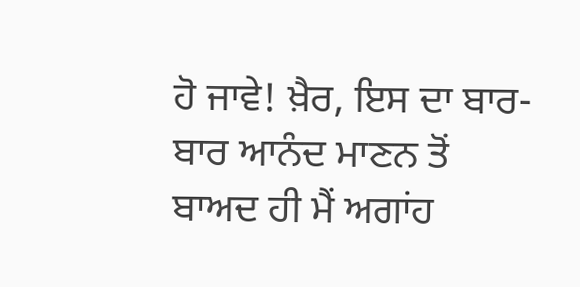ਹੋ ਜਾਵੇ! ਖ਼ੈਰ, ਇਸ ਦਾ ਬਾਰ-ਬਾਰ ਆਨੰਦ ਮਾਣਨ ਤੋਂ ਬਾਅਦ ਹੀ ਮੈਂ ਅਗਾਂਹ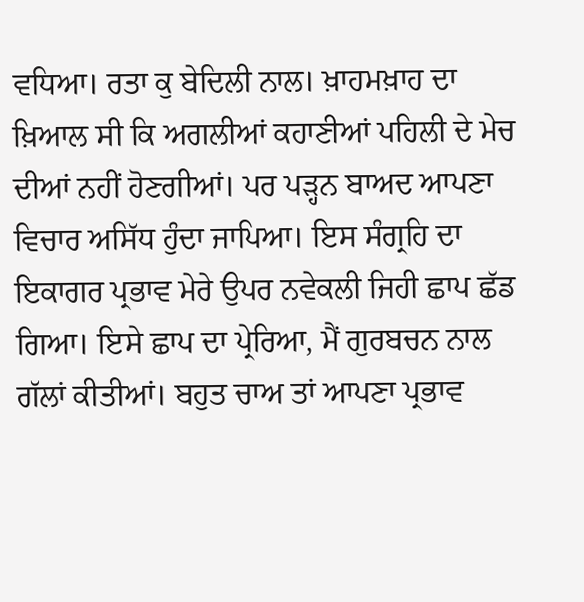ਵਧਿਆ। ਰਤਾ ਕੁ ਬੇਦਿਲੀ ਨਾਲ। ਖ਼ਾਹਮਖ਼ਾਹ ਦਾ ਖ਼ਿਆਲ ਸੀ ਕਿ ਅਗਲੀਆਂ ਕਹਾਣੀਆਂ ਪਹਿਲੀ ਦੇ ਮੇਚ ਦੀਆਂ ਨਹੀਂ ਹੋਣਗੀਆਂ। ਪਰ ਪੜ੍ਹਨ ਬਾਅਦ ਆਪਣਾ ਵਿਚਾਰ ਅਸਿੱਧ ਹੁੰਦਾ ਜਾਪਿਆ। ਇਸ ਸੰਗ੍ਰਹਿ ਦਾ ਇਕਾਗਰ ਪ੍ਰਭਾਵ ਮੇਰੇ ਉਪਰ ਨਵੇਕਲੀ ਜਿਹੀ ਛਾਪ ਛੱਡ ਗਿਆ। ਇਸੇ ਛਾਪ ਦਾ ਪ੍ਰੇਰਿਆ, ਮੈਂ ਗੁਰਬਚਨ ਨਾਲ ਗੱਲਾਂ ਕੀਤੀਆਂ। ਬਹੁਤ ਚਾਅ ਤਾਂ ਆਪਣਾ ਪ੍ਰਭਾਵ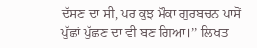ਦੱਸਣ ਦਾ ਸੀ, ਪਰ ਕੁਝ ਮੌਕਾ ਗੁਰਬਚਨ ਪਾਸੋਂ ਪੁੱਛਾਂ ਪੁੱਛਣ ਦਾ ਵੀ ਬਣ ਗਿਆ।’’ ਲਿਖਤ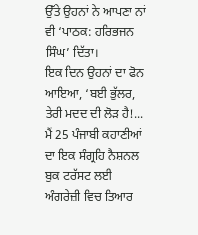ਉੱਤੇ ਉਹਨਾਂ ਨੇ ਆਪਣਾ ਨਾਂ ਵੀ ‘ਪਾਠਕ: ਹਰਿਭਜਨ ਸਿੰਘ’ ਦਿੱਤਾ।
ਇਕ ਦਿਨ ਉਹਨਾਂ ਦਾ ਫੋਨ ਆਇਆ, ‘ਬਈ ਭੁੱਲਰ, ਤੇਰੀ ਮਦਦ ਦੀ ਲੋੜ ਹੈ!... ਮੈਂ 25 ਪੰਜਾਬੀ ਕਹਾਣੀਆਂ ਦਾ ਇਕ ਸੰਗ੍ਰਹਿ ਨੈਸ਼ਨਲ ਬੁਕ ਟਰੱਸਟ ਲਈ ਅੰਗਰੇਜ਼ੀ ਵਿਚ ਤਿਆਰ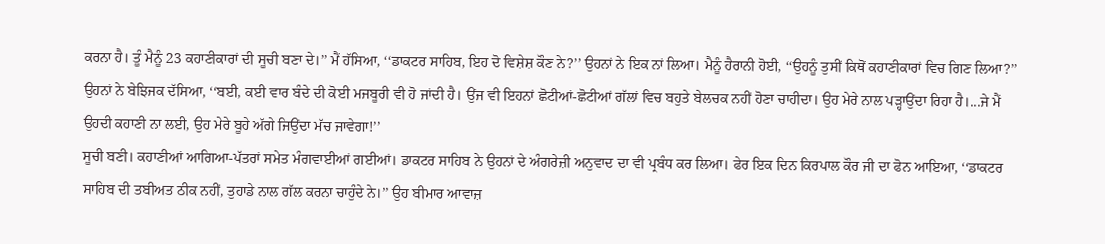ਕਰਨਾ ਹੈ। ਤੂੰ ਮੈਨੂੰ 23 ਕਹਾਣੀਕਾਰਾਂ ਦੀ ਸੂਚੀ ਬਣਾ ਦੇ।’’ ਮੈਂ ਹੱਸਿਆ, ‘‘ਡਾਕਟਰ ਸਾਹਿਬ, ਇਹ ਦੋ ਵਿਸ਼ੇਸ਼ ਕੌਣ ਨੇ?’’ ਉਹਨਾਂ ਨੇ ਇਕ ਨਾਂ ਲਿਆ। ਮੈਨੂੰ ਹੈਰਾਨੀ ਹੋਈ, ‘‘ਉਹਨੂੰ ਤੁਸੀਂ ਕਿਥੋਂ ਕਹਾਣੀਕਾਰਾਂ ਵਿਚ ਗਿਣ ਲਿਆ?’’ ਉਹਨਾਂ ਨੇ ਬੇਝਿਜਕ ਦੱਸਿਆ, ‘‘ਬਈ, ਕਈ ਵਾਰ ਬੰਦੇ ਦੀ ਕੋਈ ਮਜਬੂਰੀ ਵੀ ਹੋ ਜਾਂਦੀ ਹੈ। ਉਂਜ ਵੀ ਇਹਨਾਂ ਛੋਟੀਆਂ-ਛੋਟੀਆਂ ਗੱਲਾਂ ਵਿਚ ਬਹੁਤੇ ਬੇਲਚਕ ਨਹੀਂ ਹੋਣਾ ਚਾਹੀਦਾ। ਉਹ ਮੇਰੇ ਨਾਲ ਪੜ੍ਹਾਉਂਦਾ ਰਿਹਾ ਹੈ।...ਜੇ ਮੈਂ ਉਹਦੀ ਕਹਾਣੀ ਨਾ ਲਈ, ਉਹ ਮੇਰੇ ਬੂਹੇ ਅੱਗੇ ਜਿਉਂਦਾ ਮੱਚ ਜਾਵੇਗਾ!’’
ਸੂਚੀ ਬਣੀ। ਕਹਾਣੀਆਂ ਆਗਿਆ-ਪੱਤਰਾਂ ਸਮੇਤ ਮੰਗਵਾਈਆਂ ਗਈਆਂ। ਡਾਕਟਰ ਸਾਹਿਬ ਨੇ ਉਹਨਾਂ ਦੇ ਅੰਗਰੇਜ਼ੀ ਅਨੁਵਾਦ ਦਾ ਵੀ ਪ੍ਰਬੰਧ ਕਰ ਲਿਆ। ਫੇਰ ਇਕ ਦਿਨ ਕਿਰਪਾਲ ਕੌਰ ਜੀ ਦਾ ਫੋਨ ਆਇਆ, ‘‘ਡਾਕਟਰ ਸਾਹਿਬ ਦੀ ਤਬੀਅਤ ਠੀਕ ਨਹੀਂ, ਤੁਹਾਡੇ ਨਾਲ ਗੱਲ ਕਰਨਾ ਚਾਹੁੰਦੇ ਨੇ।’’ ਉਹ ਬੀਮਾਰ ਆਵਾਜ਼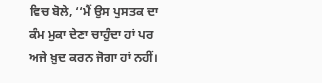ਵਿਚ ਬੋਲੇ, ‘‘ਮੈਂ ਉਸ ਪੁਸਤਕ ਦਾ ਕੰਮ ਮੁਕਾ ਦੇਣਾ ਚਾਹੁੰਦਾ ਹਾਂ ਪਰ ਅਜੇ ਖ਼ੁਦ ਕਰਨ ਜੋਗਾ ਹਾਂ ਨਹੀਂ।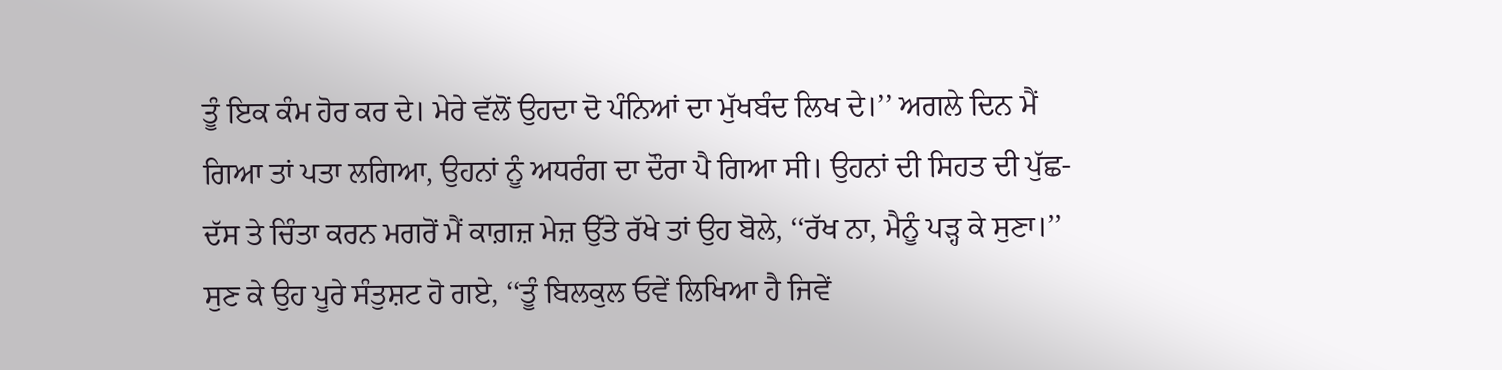ਤੂੰ ਇਕ ਕੰਮ ਹੋਰ ਕਰ ਦੇ। ਮੇਰੇ ਵੱਲੋਂ ਉਹਦਾ ਦੋ ਪੰਨਿਆਂ ਦਾ ਮੁੱਖਬੰਦ ਲਿਖ ਦੇ।’’ ਅਗਲੇ ਦਿਨ ਮੈਂ ਗਿਆ ਤਾਂ ਪਤਾ ਲਗਿਆ, ਉਹਨਾਂ ਨੂੰ ਅਧਰੰਗ ਦਾ ਦੌਰਾ ਪੈ ਗਿਆ ਸੀ। ਉਹਨਾਂ ਦੀ ਸਿਹਤ ਦੀ ਪੁੱਛ-ਦੱਸ ਤੇ ਚਿੰਤਾ ਕਰਨ ਮਗਰੋਂ ਮੈਂ ਕਾਗ਼ਜ਼ ਮੇਜ਼ ਉੱਤੇ ਰੱਖੇ ਤਾਂ ਉਹ ਬੋਲੇ, ‘‘ਰੱਖ ਨਾ, ਮੈਨੂੰ ਪੜ੍ਹ ਕੇ ਸੁਣਾ।’’ ਸੁਣ ਕੇ ਉਹ ਪੂਰੇ ਸੰਤੁਸ਼ਟ ਹੋ ਗਏ, ‘‘ਤੂੰ ਬਿਲਕੁਲ ਓਵੇਂ ਲਿਖਿਆ ਹੈ ਜਿਵੇਂ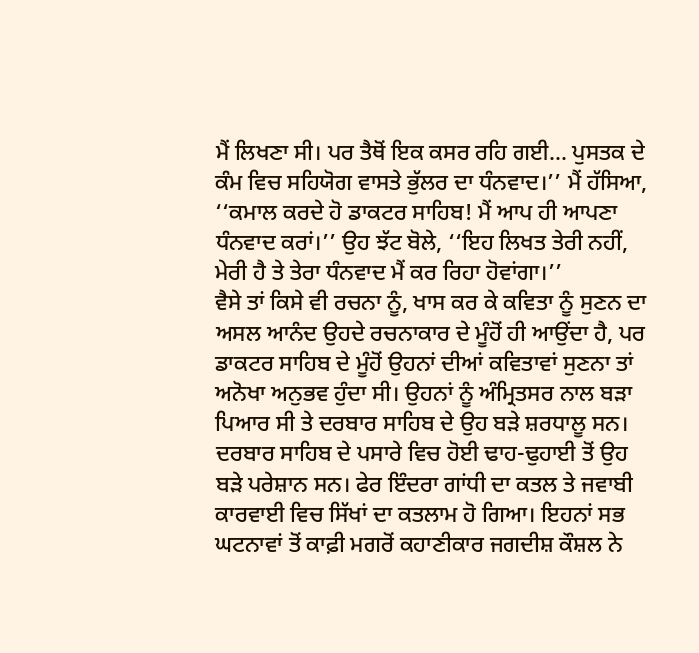ਮੈਂ ਲਿਖਣਾ ਸੀ। ਪਰ ਤੈਥੋਂ ਇਕ ਕਸਰ ਰਹਿ ਗਈ... ਪੁਸਤਕ ਦੇ ਕੰਮ ਵਿਚ ਸਹਿਯੋਗ ਵਾਸਤੇ ਭੁੱਲਰ ਦਾ ਧੰਨਵਾਦ।’’ ਮੈਂ ਹੱਸਿਆ, ‘‘ਕਮਾਲ ਕਰਦੇ ਹੋ ਡਾਕਟਰ ਸਾਹਿਬ! ਮੈਂ ਆਪ ਹੀ ਆਪਣਾ ਧੰਨਵਾਦ ਕਰਾਂ।’’ ਉਹ ਝੱਟ ਬੋਲੇ, ‘‘ਇਹ ਲਿਖਤ ਤੇਰੀ ਨਹੀਂ, ਮੇਰੀ ਹੈ ਤੇ ਤੇਰਾ ਧੰਨਵਾਦ ਮੈਂ ਕਰ ਰਿਹਾ ਹੋਵਾਂਗਾ।’’
ਵੈਸੇ ਤਾਂ ਕਿਸੇ ਵੀ ਰਚਨਾ ਨੂੰ, ਖਾਸ ਕਰ ਕੇ ਕਵਿਤਾ ਨੂੰ ਸੁਣਨ ਦਾ ਅਸਲ ਆਨੰਦ ਉਹਦੇ ਰਚਨਾਕਾਰ ਦੇ ਮੂੰਹੋਂ ਹੀ ਆਉਂਦਾ ਹੈ, ਪਰ ਡਾਕਟਰ ਸਾਹਿਬ ਦੇ ਮੂੰਹੋਂ ਉਹਨਾਂ ਦੀਆਂ ਕਵਿਤਾਵਾਂ ਸੁਣਨਾ ਤਾਂ ਅਨੋਖਾ ਅਨੁਭਵ ਹੁੰਦਾ ਸੀ। ਉਹਨਾਂ ਨੂੰ ਅੰਮ੍ਰਿਤਸਰ ਨਾਲ ਬੜਾ ਪਿਆਰ ਸੀ ਤੇ ਦਰਬਾਰ ਸਾਹਿਬ ਦੇ ਉਹ ਬੜੇ ਸ਼ਰਧਾਲੂ ਸਨ। ਦਰਬਾਰ ਸਾਹਿਬ ਦੇ ਪਸਾਰੇ ਵਿਚ ਹੋਈ ਢਾਹ-ਢੁਹਾਈ ਤੋਂ ਉਹ ਬੜੇ ਪਰੇਸ਼ਾਨ ਸਨ। ਫੇਰ ਇੰਦਰਾ ਗਾਂਧੀ ਦਾ ਕਤਲ ਤੇ ਜਵਾਬੀ ਕਾਰਵਾਈ ਵਿਚ ਸਿੱਖਾਂ ਦਾ ਕਤਲਾਮ ਹੋ ਗਿਆ। ਇਹਨਾਂ ਸਭ ਘਟਨਾਵਾਂ ਤੋਂ ਕਾਫ਼ੀ ਮਗਰੋਂ ਕਹਾਣੀਕਾਰ ਜਗਦੀਸ਼ ਕੌਸ਼ਲ ਨੇ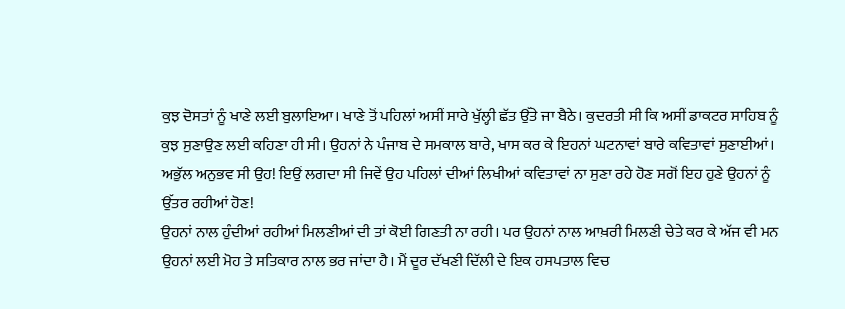ਕੁਝ ਦੋਸਤਾਂ ਨੂੰ ਖਾਣੇ ਲਈ ਬੁਲਾਇਆ। ਖਾਣੇ ਤੋਂ ਪਹਿਲਾਂ ਅਸੀਂ ਸਾਰੇ ਖੁੱਲ੍ਹੀ ਛੱਤ ਉੱਤੇ ਜਾ ਬੈਠੇ। ਕੁਦਰਤੀ ਸੀ ਕਿ ਅਸੀਂ ਡਾਕਟਰ ਸਾਹਿਬ ਨੂੰ ਕੁਝ ਸੁਣਾਉਣ ਲਈ ਕਹਿਣਾ ਹੀ ਸੀ। ਉਹਨਾਂ ਨੇ ਪੰਜਾਬ ਦੇ ਸਮਕਾਲ ਬਾਰੇ, ਖਾਸ ਕਰ ਕੇ ਇਹਨਾਂ ਘਟਨਾਵਾਂ ਬਾਰੇ ਕਵਿਤਾਵਾਂ ਸੁਣਾਈਆਂ। ਅਭੁੱਲ ਅਨੁਭਵ ਸੀ ਉਹ! ਇਉਂ ਲਗਦਾ ਸੀ ਜਿਵੇਂ ਉਹ ਪਹਿਲਾਂ ਦੀਆਂ ਲਿਖੀਆਂ ਕਵਿਤਾਵਾਂ ਨਾ ਸੁਣਾ ਰਹੇ ਹੋਣ ਸਗੋਂ ਇਹ ਹੁਣੇ ਉਹਨਾਂ ਨੂੰ ਉੱਤਰ ਰਹੀਆਂ ਹੋਣ!
ਉਹਨਾਂ ਨਾਲ ਹੁੰਦੀਆਂ ਰਹੀਆਂ ਮਿਲਣੀਆਂ ਦੀ ਤਾਂ ਕੋਈ ਗਿਣਤੀ ਨਾ ਰਹੀ। ਪਰ ਉਹਨਾਂ ਨਾਲ ਆਖ਼ਰੀ ਮਿਲਣੀ ਚੇਤੇ ਕਰ ਕੇ ਅੱਜ ਵੀ ਮਨ ਉਹਨਾਂ ਲਈ ਮੋਹ ਤੇ ਸਤਿਕਾਰ ਨਾਲ ਭਰ ਜਾਂਦਾ ਹੈ। ਮੈਂ ਦੂਰ ਦੱਖਣੀ ਦਿੱਲੀ ਦੇ ਇਕ ਹਸਪਤਾਲ ਵਿਚ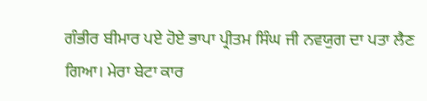ਗੰਭੀਰ ਬੀਮਾਰ ਪਏ ਹੋਏ ਭਾਪਾ ਪ੍ਰੀਤਮ ਸਿੰਘ ਜੀ ਨਵਯੁਗ ਦਾ ਪਤਾ ਲੈਣ ਗਿਆ। ਮੇਰਾ ਬੇਟਾ ਕਾਰ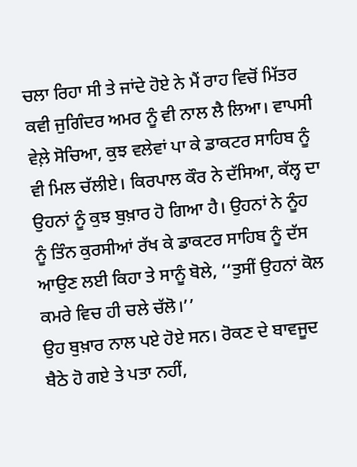ਚਲਾ ਰਿਹਾ ਸੀ ਤੇ ਜਾਂਦੇ ਹੋਏ ਨੇ ਮੈਂ ਰਾਹ ਵਿਚੋਂ ਮਿੱਤਰ ਕਵੀ ਜੁਗਿੰਦਰ ਅਮਰ ਨੂੰ ਵੀ ਨਾਲ ਲੈ ਲਿਆ। ਵਾਪਸੀ ਵੇਲ਼ੇ ਸੋਚਿਆ, ਕੁਝ ਵਲੇਵਾਂ ਪਾ ਕੇ ਡਾਕਟਰ ਸਾਹਿਬ ਨੂੰ ਵੀ ਮਿਲ ਚੱਲੀਏ। ਕਿਰਪਾਲ ਕੌਰ ਨੇ ਦੱਸਿਆ, ਕੱਲ੍ਹ ਦਾ ਉਹਨਾਂ ਨੂੰ ਕੁਝ ਬੁਖ਼ਾਰ ਹੋ ਗਿਆ ਹੈ। ਉਹਨਾਂ ਨੇ ਨੂੰਹ ਨੂੰ ਤਿੰਨ ਕੁਰਸੀਆਂ ਰੱਖ ਕੇ ਡਾਕਟਰ ਸਾਹਿਬ ਨੂੰ ਦੱਸ ਆਉਣ ਲਈ ਕਿਹਾ ਤੇ ਸਾਨੂੰ ਬੋਲੇ, ‘‘ਤੁਸੀਂ ਉਹਨਾਂ ਕੋਲ ਕਮਰੇ ਵਿਚ ਹੀ ਚਲੇ ਚੱਲੋ।’’
ਉਹ ਬੁਖ਼ਾਰ ਨਾਲ ਪਏ ਹੋਏ ਸਨ। ਰੋਕਣ ਦੇ ਬਾਵਜੂਦ ਬੈਠੇ ਹੋ ਗਏ ਤੇ ਪਤਾ ਨਹੀਂ,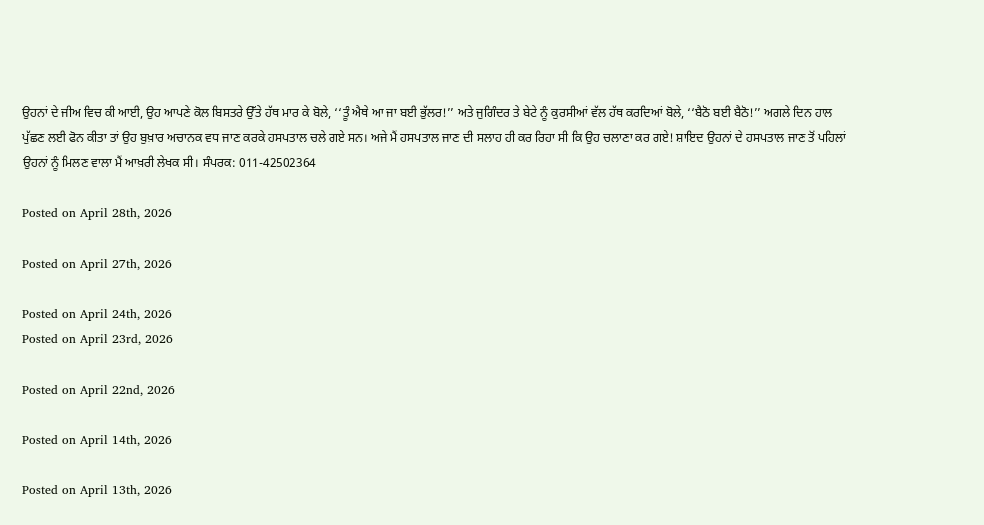ਉਹਨਾਂ ਦੇ ਜੀਅ ਵਿਚ ਕੀ ਆਈ, ਉਹ ਆਪਣੇ ਕੋਲ ਬਿਸਤਰੇ ਉੱਤੇ ਹੱਥ ਮਾਰ ਕੇ ਬੋਲੇ, ‘‘ਤੂੰ ਐਥੇ ਆ ਜਾ ਬਈ ਭੁੱਲਰ!’’ ਅਤੇ ਜੁਗਿੰਦਰ ਤੇ ਬੇਟੇ ਨੂੰ ਕੁਰਸੀਆਂ ਵੱਲ ਹੱਥ ਕਰਦਿਆਂ ਬੋਲੇ, ‘‘ਬੈਠੋ ਬਈ ਬੈਠੋ!’’ ਅਗਲੇ ਦਿਨ ਹਾਲ ਪੁੱਛਣ ਲਈ ਫੋਨ ਕੀਤਾ ਤਾਂ ਉਹ ਬੁਖ਼ਾਰ ਅਚਾਨਕ ਵਧ ਜਾਣ ਕਰਕੇ ਹਸਪਤਾਲ ਚਲੇ ਗਏ ਸਨ। ਅਜੇ ਮੈਂ ਹਸਪਤਾਲ ਜਾਣ ਦੀ ਸਲਾਹ ਹੀ ਕਰ ਰਿਹਾ ਸੀ ਕਿ ਉਹ ਚਲਾਣਾ ਕਰ ਗਏ! ਸ਼ਾਇਦ ਉਹਨਾਂ ਦੇ ਹਸਪਤਾਲ ਜਾਣ ਤੋਂ ਪਹਿਲਾਂ ਉਹਨਾਂ ਨੂੰ ਮਿਲਣ ਵਾਲਾ ਮੈਂ ਆਖ਼ਰੀ ਲੇਖਕ ਸੀ। ਸੰਪਰਕ: 011-42502364

Posted on April 28th, 2026

Posted on April 27th, 2026

Posted on April 24th, 2026
Posted on April 23rd, 2026

Posted on April 22nd, 2026

Posted on April 14th, 2026

Posted on April 13th, 2026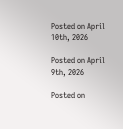Posted on April 10th, 2026

Posted on April 9th, 2026

Posted on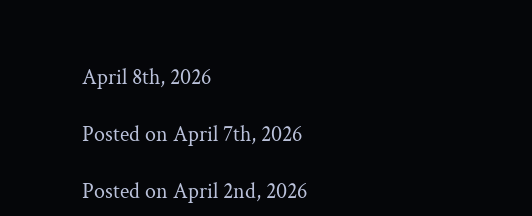April 8th, 2026

Posted on April 7th, 2026

Posted on April 2nd, 2026